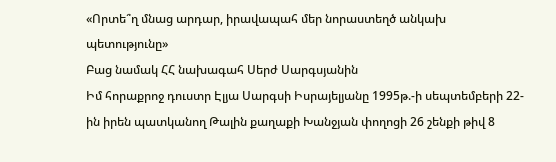«Որտե՞ղ մնաց արդար, իրավապահ մեր նորաստեղծ անկախ պետությունը»
Բաց նամակ ՀՀ նախագահ Սերժ Սարգսյանին
Իմ հորաքրոջ դուստր Էլյա Սարգսի Իսրայելյանը 1995թ.-ի սեպտեմբերի 22-ին իրեն պատկանող Թալին քաղաքի Խանջյան փողոցի 26 շենքի թիվ 8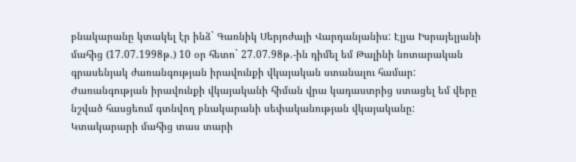բնակարանը կտակել էր ինձ` Գառնիկ Սերյոժայի Վարդանյանիս: Էլյա Իսրայելյանի մահից (17.07.1998թ.) 10 օր հետո` 27.07.98թ.-ին դիմել եմ Թալինի նոտարական գրասենյակ ժառանգության իրավունքի վկայական ստանալու համար: Ժառանգության իրավունքի վկայականի հիման վրա կադաստրից ստացել եմ վերը նշված հասցեում գտնվող բնակարանի սեփականության վկայականը:
Կտակարարի մահից տաս տարի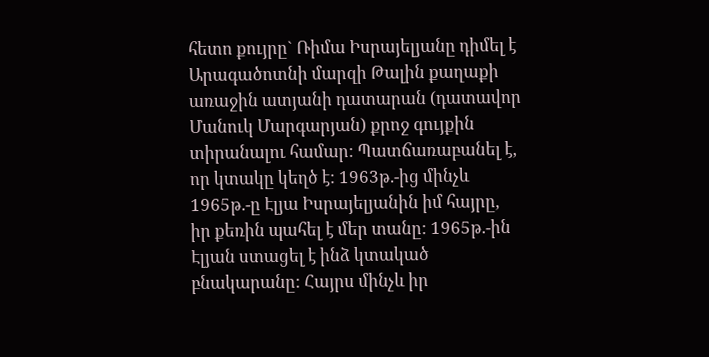հետո քույրը` Ռիմա Իսրայելյանը դիմել է Արագածոտնի մարզի Թալին քաղաքի առաջին ատյանի դատարան (դատավոր Մանուկ Մարգարյան) քրոջ գույքին տիրանալու համար: Պատճառաբանել է, որ կտակը կեղծ է: 1963թ.-ից մինչև 1965թ.-ը Էլյա Իսրայելյանին իմ հայրը, իր քեռին պահել է մեր տանը: 1965թ.-ին Էլյան ստացել է ինձ կտակած բնակարանը: Հայրս մինչև իր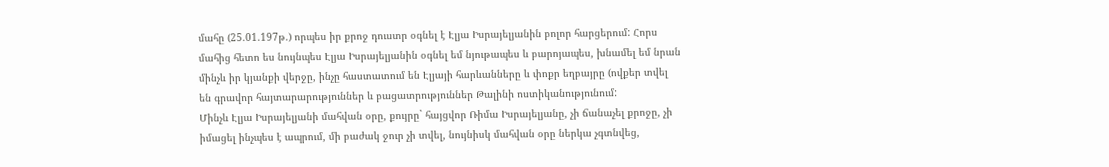մահը (25.01.197թ.) որպես իր քրոջ դուստր օգնել է Էլյա Իսրայելյանին բոլոր հարցերում: Հորս մահից հետո ես նույնպես Էլյա Իսրայելյանին օգնել եմ նյութապես և բարոյապես, խնամել եմ նրան մինչև իր կյանքի վերջը, ինչը հաստատում են Էլյայի հարևանները և փոքր եղբայրը (ովքեր տվել են գրավոր հայտարարություններ և բացատրություններ Թալինի ոստիկանությունում:
Մինչև Էլյա Իսրայելյանի մահվան օրը, քույրը` հայցվոր Ռիմա Իսրայելյանը, չի ճանաչել քրոջը, չի իմացել ինչպես է ապրում, մի բաժակ ջուր չի տվել, նույնիսկ մահվան օրը ներկա չգտնվեց,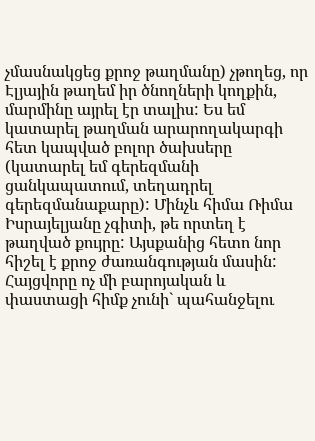չմասնակցեց քրոջ թաղմանը) չթողեց, որ Էլյային թաղեմ իր ծնողների կողքին, մարմինը այրել էր տալիս: Ես եմ կատարել թաղման արարողակարգի հետ կապված բոլոր ծախսերը (կատարել եմ գերեզմանի ցանկապատում, տեղադրել գերեզմանաքարը): Մինչև հիմա Ռիմա Իսրայելյանը չգիտի, թե որտեղ է թաղված քույրը: Այսքանից հետո նոր հիշել է քրոջ ժառանգության մասին: Հայցվորը ոչ մի բարոյական և փաստացի հիմք չունի` պահանջելու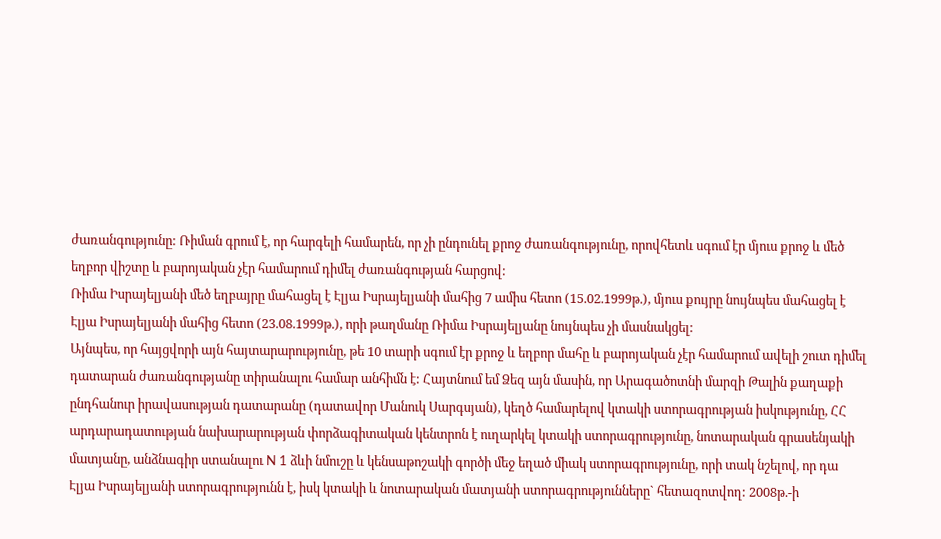ժառանգությունը: Ռիման գրում է, որ հարգելի համարեն, որ չի ընդունել քրոջ ժառանգությունը, որովհետև սգում էր մյուս քրոջ և մեծ եղբոր վիշտը և բարոյական չէր համարում դիմել ժառանգության հարցով:
Ռիմա Իսրայելյանի մեծ եղբայրը մահացել է Էլյա Իսրայելյանի մահից 7 ամիս հետո (15.02.1999թ.), մյուս քույրը նույնպես մահացել է Էլյա Իսրայելյանի մահից հետո (23.08.1999թ.), որի թաղմանը Ռիմա Իսրայելյանը նույնպես չի մասնակցել:
Այնպես, որ հայցվորի այն հայտարարությունը, թե 10 տարի սգում էր քրոջ և եղբոր մահը և բարոյական չէր համարում ավելի շուտ դիմել դատարան ժառանգությանը տիրանալու համար անհիմն է: Հայտնում եմ Ձեզ այն մասին, որ Արագածոտնի մարզի Թալին քաղաքի ընդհանուր իրավասության դատարանը (դատավոր Մանուկ Սարգսյան), կեղծ համարելով կտակի ստորագրության իսկությունը, ՀՀ արդարադատության նախարարության փորձագիտական կենտրոն է ուղարկել կտակի ստորագրությունը, նոտարական գրասենյակի մատյանը, անձնագիր ստանալու N 1 ձևի նմուշը և կենսաթոշակի գործի մեջ եղած միակ ստորագրությունը, որի տակ նշելով, որ դա Էլյա Իսրայելյանի ստորագրությունն է, իսկ կտակի և նոտարական մատյանի ստորագրությունները` հետազոտվող: 2008թ.-ի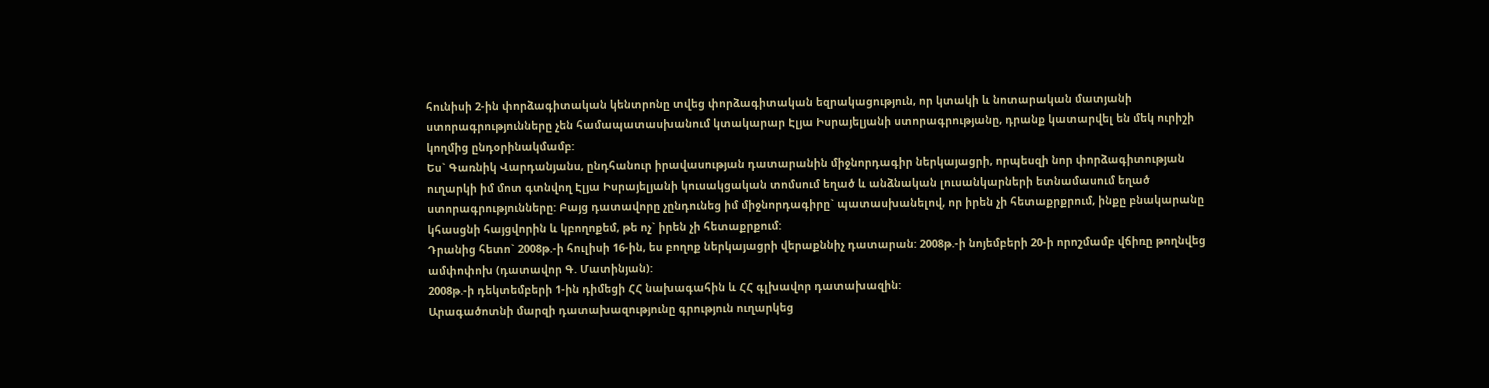հունիսի 2-ին փորձագիտական կենտրոնը տվեց փորձագիտական եզրակացություն, որ կտակի և նոտարական մատյանի ստորագրությունները չեն համապատասխանում կտակարար Էլյա Իսրայելյանի ստորագրությանը, դրանք կատարվել են մեկ ուրիշի կողմից ընդօրինակմամբ:
Ես` Գառնիկ Վարդանյանս, ընդհանուր իրավասության դատարանին միջնորդագիր ներկայացրի, որպեսզի նոր փորձագիտության ուղարկի իմ մոտ գտնվող Էլյա Իսրայելյանի կուսակցական տոմսում եղած և անձնական լուսանկարների ետնամասում եղած ստորագրությունները: Բայց դատավորը չընդունեց իմ միջնորդագիրը` պատասխանելով, որ իրեն չի հետաքրքրում, ինքը բնակարանը կհասցնի հայցվորին և կբողոքեմ, թե ոչ` իրեն չի հետաքրքում:
Դրանից հետո` 2008թ.-ի հուլիսի 16-ին, ես բողոք ներկայացրի վերաքննիչ դատարան: 2008թ.-ի նոյեմբերի 20-ի որոշմամբ վճիռը թողնվեց ամփոփոխ (դատավոր Գ. Մատինյան):
2008թ.-ի դեկտեմբերի 1-ին դիմեցի ՀՀ նախագահին և ՀՀ գլխավոր դատախազին:
Արագածոտնի մարզի դատախազությունը գրություն ուղարկեց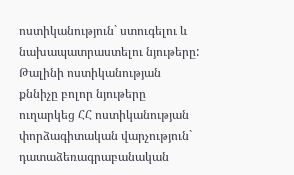ոստիկանություն` ստուգելու և նախապատրաստելու նյութերը: Թալինի ոստիկանության քննիչը բոլոր նյութերը ուղարկեց ՀՀ ոստիկանության փորձագիտական վարչություն` դատաձեռագրաբանական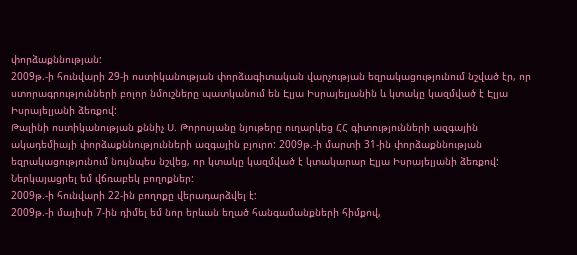փորձաքննության:
2009թ.-ի հունվարի 29-ի ոստիկանության փորձագիտական վարչության եզրակացությունում նշված էր, որ ստորագրությունների բոլոր նմուշները պատկանում են Էլյա Իսրայելյանին և կտակը կազմված է Էլյա Իսրայելյանի ձեռքով:
Թալինի ոստիկանության քննիչ Ս. Թորոսյանը նյութերը ուղարկեց ՀՀ գիտությունների ազգային ակադեմիայի փորձաքննությունների ազգային բյուրո: 2009թ.-ի մարտի 31-ին փորձաքննության եզրակացությունում նույնպես նշվեց, որ կտակը կազմված է կտակարար Էլյա Իսրայելյանի ձեռքով:
Ներկայացրել եմ վճռաբեկ բողոքներ:
2009թ.-ի հունվարի 22-ին բողոքը վերադարձվել է:
2009թ.-ի մայիսի 7-ին դիմել եմ նոր երևան եղած հանգամանքների հիմքով,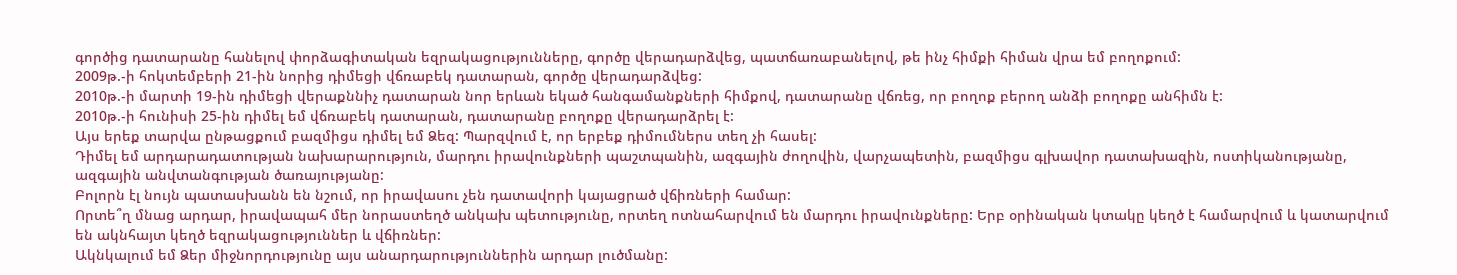գործից դատարանը հանելով փորձագիտական եզրակացությունները, գործը վերադարձվեց, պատճառաբանելով, թե ինչ հիմքի հիման վրա եմ բողոքում:
2009թ.-ի հոկտեմբերի 21-ին նորից դիմեցի վճռաբեկ դատարան, գործը վերադարձվեց:
2010թ.-ի մարտի 19-ին դիմեցի վերաքննիչ դատարան նոր երևան եկած հանգամանքների հիմքով, դատարանը վճռեց, որ բողոք բերող անձի բողոքը անհիմն է:
2010թ.-ի հունիսի 25-ին դիմել եմ վճռաբեկ դատարան, դատարանը բողոքը վերադարձրել է:
Այս երեք տարվա ընթացքում բազմիցս դիմել եմ Ձեզ: Պարզվում է, որ երբեք դիմումներս տեղ չի հասել:
Դիմել եմ արդարադատության նախարարություն, մարդու իրավունքների պաշտպանին, ազգային ժողովին, վարչապետին, բազմիցս գլխավոր դատախազին, ոստիկանությանը, ազգային անվտանգության ծառայությանը:
Բոլորն էլ նույն պատասխանն են նշում, որ իրավասու չեն դատավորի կայացրած վճիռների համար:
Որտե՞ղ մնաց արդար, իրավապահ մեր նորաստեղծ անկախ պետությունը, որտեղ ոտնահարվում են մարդու իրավունքները: Երբ օրինական կտակը կեղծ է համարվում և կատարվում են ակնհայտ կեղծ եզրակացություններ և վճիռներ:
Ակնկալում եմ Ձեր միջնորդությունը այս անարդարություններին արդար լուծմանը: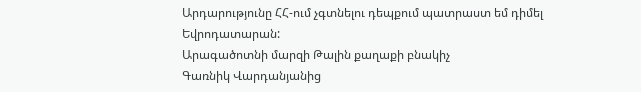Արդարությունը ՀՀ-ում չգտնելու դեպքում պատրաստ եմ դիմել Եվրոդատարան:
Արագածոտնի մարզի Թալին քաղաքի բնակիչ
Գառնիկ Վարդանյանից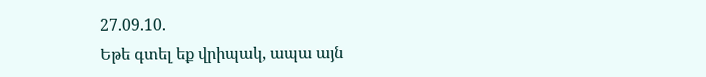27.09.10.
Եթե գտել եք վրիպակ, ապա այն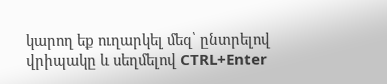կարող եք ուղարկել մեզ՝ ընտրելով վրիպակը և սեղմելով CTRL+Enter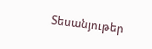Տեսանյութեր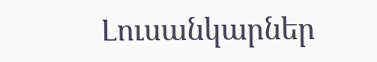Լուսանկարներ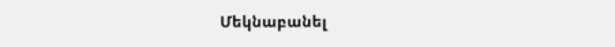Մեկնաբանել